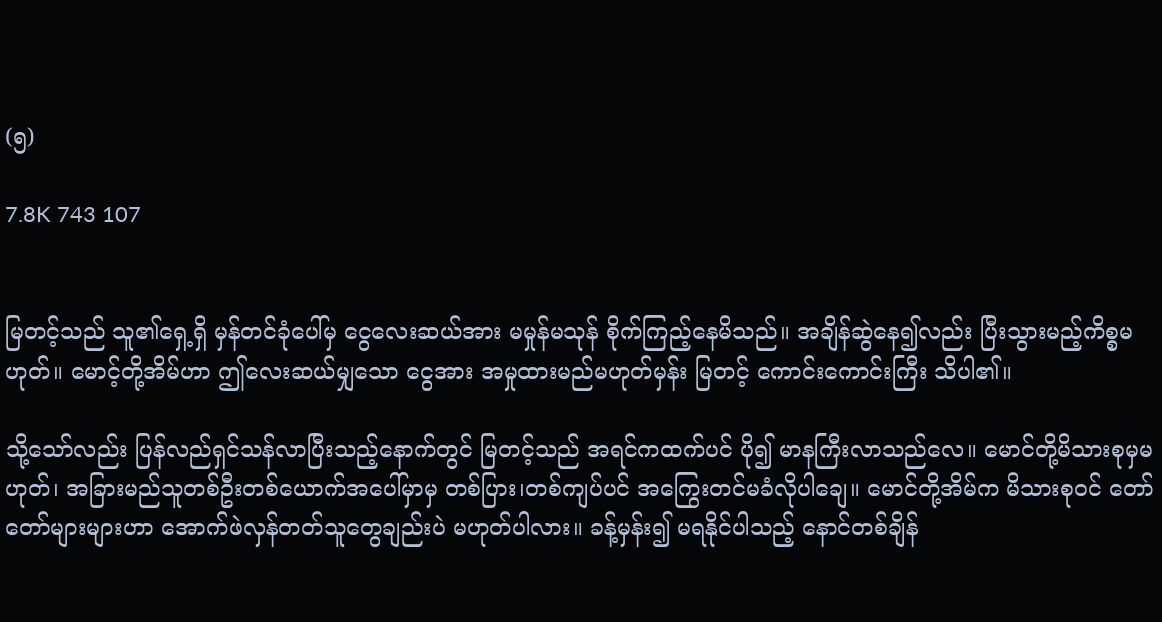(၅)

7.8K 743 107


မြတင့်သည် သူ၏ရှေ့ရှိ မှန်တင်ခုံပေါ်မှ ငွေလေးဆယ်အား မမှုန်မသုန် စိုက်ကြည့်နေမိသည်။ အချိန်ဆွဲနေ၍လည်း ပြီးသွားမည့်ကိစ္စမဟုတ်။ မောင့်တို့အိမ်ဟာ ဤလေးဆယ်မျှသော ငွေအား အမှုထားမည်မဟုတ်မှန်း မြတင့် ကောင်းကောင်းကြီး သိပါ၏။

သို့သော်လည်း ပြန်လည်ရှင်သန်လာပြီးသည့်နောက်တွင် မြတင့်သည် အရင်ကထက်ပင် ပို၍ မာနကြီးလာသည်လေ။ မောင်တို့မိသားစုမှမဟုတ်၊ အခြားမည်သူတစ်ဦးတစ်ယောက်အပေါ်မှာမှ တစ်ပြား၊တစ်ကျပ်ပင် အကြွေးတင်မခံလိုပါချေ။ မောင်တို့အိမ်က မိသားစုဝင် တော်တော်များများဟာ အောက်ဖဲလှန်တတ်သူတွေချည်းပဲ မဟုတ်ပါလား။ ခန့်မှန်း၍ မရနိုင်ပါသည့် နောင်တစ်ချိန်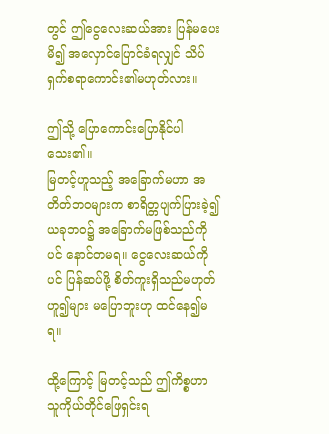တွင် ဤငွေလေးဆယ်အား ပြန်မပေးမိ၍ အလှောင်ပြောင်ခံရလျှင် သိပ်ရှက်စရာကောင်း၏မဟုတ်လား။

ဤသို့ ပြောကောင်းပြောနိုင်ပါသေး၏။
မြတင့်ဟူသည့် အခြောက်မဟာ အတိတ်ဘဝများက စာရိတ္တပျက်ပြားခဲ့၍ ယခုဘဝ၌ အခြောက်မဖြစ်သည်ကိုပင် နောင်တမရ။ ငွေလေးဆယ်ကိုပင် ပြန်ဆပ်ဖို့ စိတ်ကူးရှိသည်မဟုတ်ဟူ၍များ မပြောဘူးဟု ထင်နေ၍မရ။

ထို့ကြောင့် မြတင့်သည် ဤကိစ္စဟာ သူကိုယ်တိုင်ဖြေရှင်းရ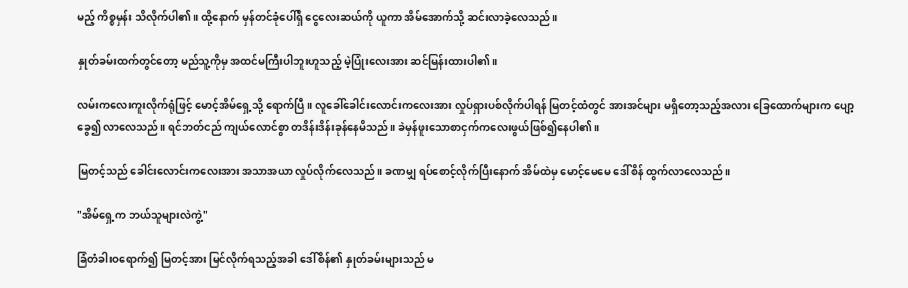မည့် ကိစ္စမှန်း သိလိုက်ပါ၏။ ထို့နောက် မှန်တင်ခုံပေါ်ရှိ ငွေလေးဆယ်ကို ယူကာ အိမ်အောက်သို့ ဆင်းလာခဲ့လေသည်။

နှုတ်ခမ်းထက်တွင်တော့ မည်သူ့ကိုမှ အထင်မကြီးပါဘူးဟူသည့် မဲ့ပြုံးလေးအား ဆင်မြန်းထားပါ၏။

လမ်းကလေးကူးလိုက်ရုံဖြင့် မောင့်အိမ်ရှေ့သို့ ရောက်ပြီ။ လူခေါ်ခေါင်းလောင်းကလေးအား လှုပ်ရှားပစ်လိုက်ပါရန် မြတင့်ထံတွင် အားအင်များ မရှိတော့သည့်အလား ခြေထောက်များက ပျော့ခွေ၍ လာလေသည်။ ရင်ဘတ်ငည် ကျယ်လောင်စွာ တဒိန်းဒိန်းခုန်နေမိသည်။ ခဲမှန်ဖူးသောစာငှက်ကလေးဖွယ်ဖြစ်၍နေပါ၏။

မြတင့်သည် ခေါင်းလောင်းကလေးအား အသာအယာ လှုပ်လိုက်လေသည်။ ခဏမျှ ရပ်စောင့်လိုက်ပြီးနောက် အိမ်ထဲမှ မောင့်မေမေ ဒေါ်စိန် ထွက်လာလေသည်။

"အိမ်ရှေ့က ဘယ်သူများလဲကွဲ့"

ခြံတံခါးဝရောက်၍ မြတင့်အား မြင်လိုက်ရသည့်အခါ ဒေါ်စိန်၏ နှုတ်ခမ်းများသည် မ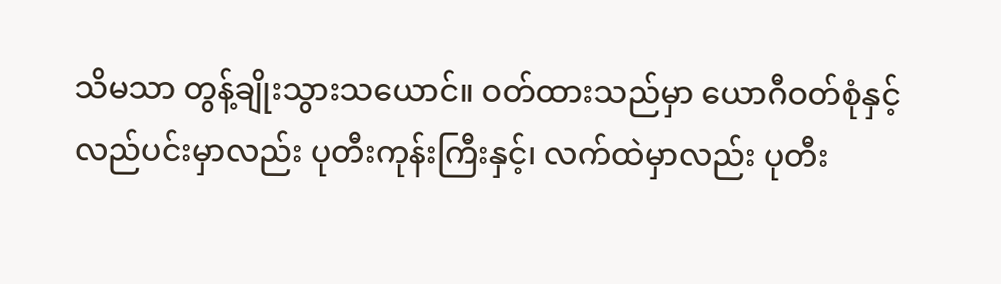သိမသာ တွန့်ချိုးသွားသယောင်။ ဝတ်ထားသည်မှာ ယောဂီဝတ်စုံနှင့် လည်ပင်းမှာလည်း ပုတီးကုန်းကြီးနှင့်၊ လက်ထဲမှာလည်း ပုတီး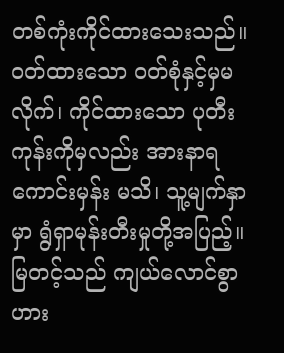တစ်ကုံးကိုင်ထားသေးသည်။ ဝတ်ထားသော ဝတ်စုံနှင့်မှမလိုက်၊ ကိုင်ထားသော ပုတီးကုန်းကိုမှလည်း အားနာရကောင်းမှန်း မသိ၊ သူ့မျက်နှာမှာ ရွံရှာမုန်းတီးမှုတို့အပြည့်။ မြတင့်သည် ကျယ်လောင်စွာ ဟား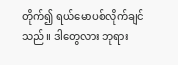တိုက်၍ ရယ်မောပစ်လိုက်ချင်သည်။ ဒါတွေလား ဘုရား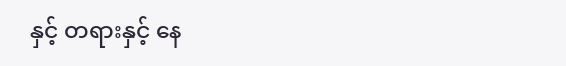နှင့် တရားနှင့် နေ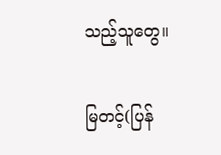သည့်သူတွေ။

မြတင့်(ပြန်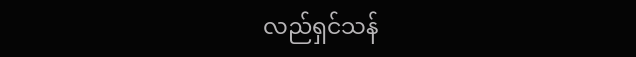လည်ရှင်သန်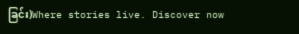ခြင်း)Where stories live. Discover now